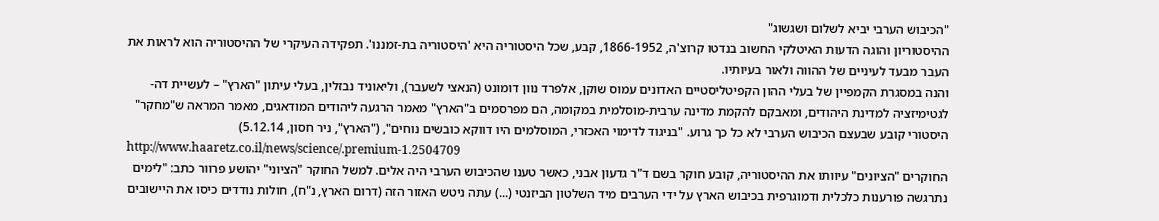"הכיבוש הערבי יביא לשלום ושגשוג"
ההיסטוריון והוגה הדעות האיטלקי החשוב בנדטו קרוצ'ה, 1866-1952, קבע, שכל היסטוריה היא 'היסטוריה בת-זמננו'. תפקידה העיקרי של ההיסטוריה הוא לראות את העבר מבעד לעיניים של ההווה ולאור בעיותיו.
והנה במסגרת הקמפיין של בעלי ההון הקפיטליסטיים האדונים עמוס שוקן, אלפרד נוון דומונט (הנאצי לשעבר), וליאוניד נבזלין, בעלי עיתון "הארץ" – לעשיית דה-לגטימיזציה למדינת היהודים, ומאבקם להקמת מדינה ערבית-מוסלמית במקומה, הם מפרסמים ב"הארץ" מאמר הרגעה ליהודים המודאגים, מאמר המראה ש"מחקר" היסטורי קובע שבעצם הכיבוש הערבי לא כל כך גרוע. "בניגוד לדימוי האכזרי, המוסלמים היו דווקא כובשים נוחים", ("הארץ", ניר חסון, 5.12.14)
http://www.haaretz.co.il/news/science/.premium-1.2504709
החוקרים "הציונים" עיוותו את ההיסטוריה, קובע חוקר בשם ד"ר גדעון אבני, כאשר טענו שהכיבוש הערבי היה אלים. למשל החוקר "הציוני" יהושע פרוור כתב: "לימים נתרגשה פורענות כלכלית ודמוגרפית בכיבוש הארץ על ידי הערבים מיד השלטון הביזנטי (...) עתה ניטש האזור הזה (דרום הארץ, נ"ח), חולות נודדים כיסו את היישובים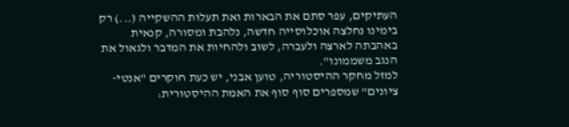העתיקים, עפר סתם את הבארות ואת תעלות ההשקייה (...) רק בימינו נחלצה אוכלוסייה חדשה, נלהבת ומסורה, קנאית באהבתה לארצה ולעברה, לשוב ולהחיות את המדבר ולגאול את הנגב משממונו".
למזל מחקר ההיסטוריה, טוען אבני, יש כעת חוקרים "אנטי-ציונים" שמספרים סוף סוף את האמת ההיסטורית: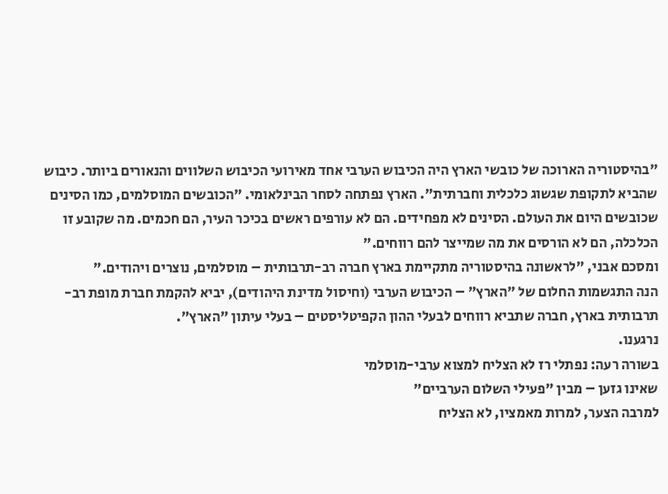"בהיסטוריה הארוכה של כובשי הארץ היה הכיבוש הערבי אחד מאירועי הכיבוש השלווים והנאורים ביותר. כיבוש שהביא לתקופת שגשוג כלכלית וחברתית". הארץ נפתחה לסחר הבינלאומי. "הכובשים המוסלמים, כמו הסינים שכובשים היום את העולם. הסינים לא מפחידים. הם לא עורפים ראשים בכיכר העיר, הם חכמים. מה שקובע זו הכלכלה, הם לא הורסים את מה שמייצר להם רווחים."
ומסכם אבני, "לראשונה בהיסטוריה מתקיימת בארץ חברה רב-תרבותית – מוסלמים, נוצרים ויהודים."
הנה התגשמות החלום של "הארץ" – הכיבוש הערבי (וחיסול מדינת היהודים), יביא להקמת חברת מופת רב-תרבותית בארץ, חברה שתביא רווחים לבעלי ההון הקפיטליסטים – בעלי עיתון "הארץ".
נרגענו.
בשורה רעה: נפתלי רז לא הצליח למצוא ערבי-מוסלמי
שאינו גזען – מבין "פעילי השלום הערביים"
למרבה הצער, למרות מאמציו, לא הצליח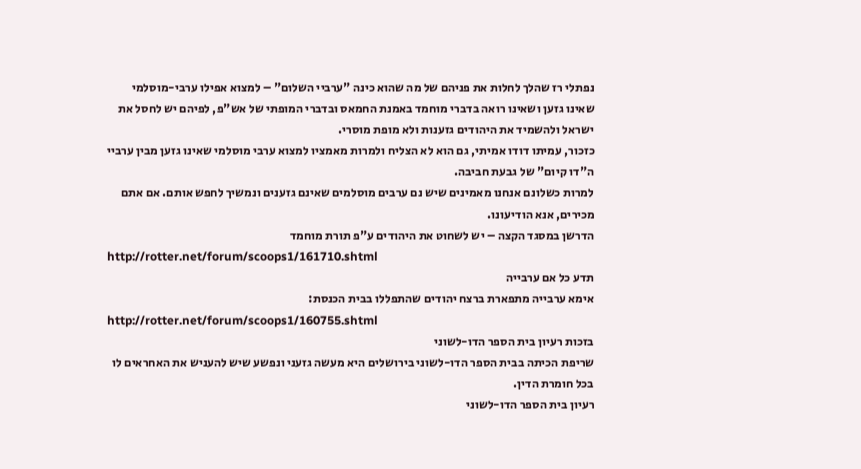נפתלי רז שהלך לחלות את פניהם של מה שהוא כינה "ערביי השלום" – למצוא אפילו ערבי-מוסלמי שאינו גזען ושאינו רואה בדברי מוחמד באמנת החמאס ובדברי המופתי של אש"פ, לפיהם יש לחסל את ישראל ולהשמיד את היהודים גזענות ולא מופת מוסרי.
כזכור, עמיתו דודו אמיתי, גם הוא לא הצליח ולמרות מאמציו למצוא ערבי מוסלמי שאינו גזען מבין ערביי ה"דו קיום" של גבעת חביבה.
למרות כשלונם אנחנו מאמינים שיש נם ערבים מוסלמים שאינם גזענים ונמשיך לחפש אותם. אם אתם מכירים, אנא הודיעונו.
הדרשן במסגד הקצה – יש לשחוט את היהודים ע"פ תורת מוחמד
http://rotter.net/forum/scoops1/161710.shtml
תדע כל אם ערבייה
אימא ערבייה מתפארת ברצח יהודים שהתפללו בבית הכנסת:
http://rotter.net/forum/scoops1/160755.shtml
בזכות רעיון בית הספר הדו-לשוני
שריפת הכיתה בבית הספר הדו-לשוני בירושלים היא מעשה גזעני ונפשע שיש להעניש את האחראים לו בכל חומרת הדין.
רעיון בית הספר הדו-לשוני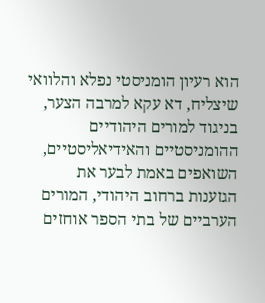הוא רעיון הומניסטי נפלא והלוואי שיצליח, דא עקא למרבה הצער, בניגוד למורים היהודיים ההומניסטיים והאידיאליסטיים, השואפים באמת לבער את הגזענות ברחוב היהודי, המורים הערביים של בתי הספר אוחזים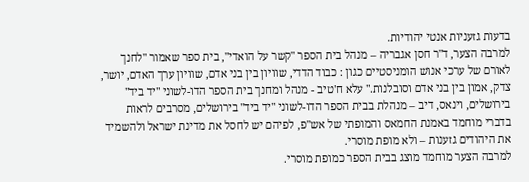בדעות גזעניות אנטי יהודיות.
למרבה הצער, ד"ר חסן אגבריה – מנהל בית הספר "קשר על הואדי", בית ספר שאמור "לחנך לאורם של ערכי אנוש הומניסטיים כגון : כבוד הדדי, שוויון בין בני אדם, שוויון ערך האדם, יושר, צדק, אמון בין בני אדם וסובלנות." עלא ח'טיב - מנהל ומחנך בית הספר הדו-לשוני "יד ביד" בירושלים, וינאס, דיב – מנהלת בבית הספר הדו-לשוני "יד ביד" בירושלים, מסרבים לראות בדברי מוחמד באמנת החמאס והמופתי של אש"פ, לפיהם יש לחסל את מדינת ישראל ולהשמיד את היהודים גזענות – ולא מופת מוסרי.
למרבה הצער מוחמד מוצג בבית הספר כמופת מוסרי.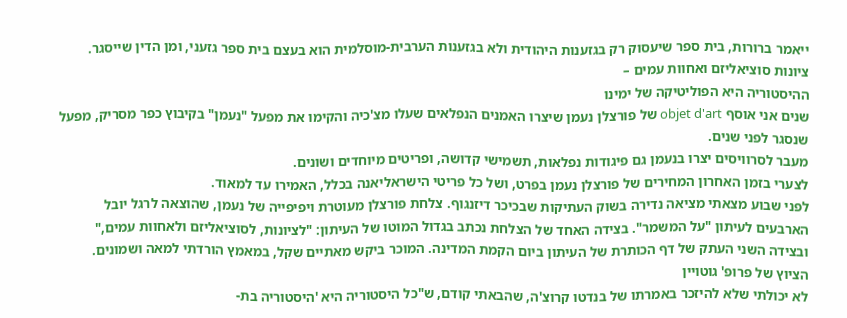ייאמר ברורות, בית ספר שיעסוק רק בגזענות היהודית ולא בגזענות הערבית-מוסלמית הוא בעצם בית ספר גזעני, ומן הדין שייסגר.
ציונות סוציאליזם ואחוות עמים –
ההיסטוריה היא הפוליטיקה של ימינו
שנים אני אוסף objet d'art של פורצלן נעמן שיצרו האמנים הנפלאים שעלו מצ'כיה והקימו את מפעל "נעמן" בקיבוץ כפר מסריק, מפעל שנסגר לפני שנים.
מעבר לסרוויסים יצרו בנעמן גם פיגודות נפלאות, תשמישי קדושה, ופריטים מיוחדים ושונים.
לצערי בזמן האחרון המחירים של פורצלן נעמן בפרט, ושל כל פריטי הישראליאנה בכלל, האמירו עד למאוד.
לפני שבוע מצאתי מציאה נדירה בשוק העתיקות שבכיכר דיזנגוף. צלחת פורצלן מעוטרת ויפיפייה של נעמן, שהוצאה לרגל יובל הארבעים לעיתון "על המשמר". בצידה האחד של הצלחת נכתב בגדול המוטו של העיתון: "לציונות, לסוציאליזם ולאחוות עמים," ובצידה השני העתק של דף הכותרת של העיתון ביום הקמת המדינה. המוכר ביקש מאתיים שקל, במאמץ הורדתי למאה ושמונים.
הציוץ של פרופ' גוטויין
לא יכולתי שלא להיזכר באמרתו של בנדטו קרוצ'ה, שהבאתי קודם, ש"כל היסטוריה היא 'היסטוריה בת-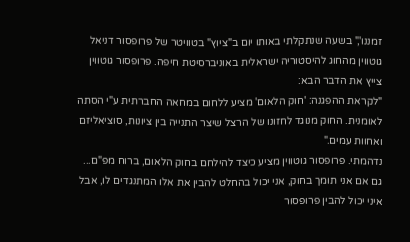זמננו'," בשעה שנתקלתי באותו יום ב"ציוץ" בטוויטר של פרופסור דניאל גוטווין מהחוג להיסטוריה ישראלית באוניברסיטת חיפה. פרופסור גוטווין צייץ את הדבר הבא:
"לקראת ההפגנה: 'חוק הלאום' מציע ללחום במחאה החברתית ע"י הסתה לאומנית. החוק מנוגד לחזונו של הרצל שיצר התנייה בין ציונות, סוציאליזם ואחוות עמים."
נדהמתי. פרופסור גוטווין מציע כיצד להילחם בחוק הלאום, ברוח מפ"ם...
גם אם אני תומך בחוק, אני יכול בהחלט להבין את אלו המתנגדים לו, אבל איני יכול להבין פרופסור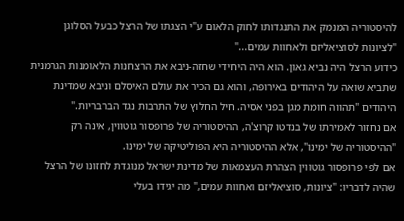להיסטוריה המנמק את התנגדותו לחוק הלאום ע"י הצגתו של הרצל כבעל הסלוגן "לציונות לסוציאליזם ולאחוות עמים..."
כידוע הרצל היה נביא גאון. הוא היה היחידי שחזה-ניבא את הרצחנות הלאומנות הגרמנית שתביא שואה על היהודים באירופה, והוא גם הכיר את עולם האיסלם וניבא שמדינת היהודים "תהווה חומת מגן בפני אסיה. חיל החלוץ של התרבות נגד הברבריות."
אם נחזור לאמירתו של בנדטו קרוצ'ה, ההיסטוריה של פרופסור גוטווין, אינה רק "ההיסטוריה של ימינו", אלא ההיסטוריה היא הפוליטיקה של ימינו.
אם לפי פרופסור גוטווין הצהרת העצמאות של מדינת ישראל מנוגדת לחזונו של הרצל שהיה לדבריו: "ציונות, סוציאליזם ואחוות עמים," מה יגידו בעלי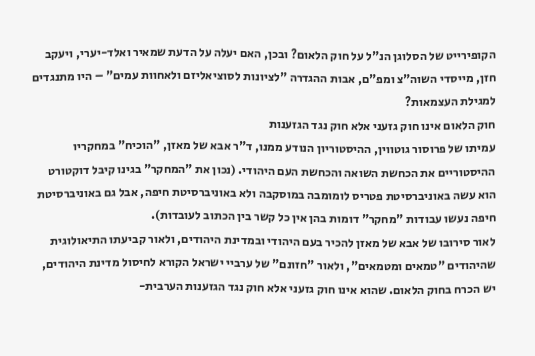הקופירייט של הסלוגן הנ"ל על חוק הלאום? ובכן, האם יעלה על הדעת שמאיר ואלד-יערי, ויעקב חזן, מייסדי השוה"צ ומפ"ם, אבות ההגדרה "לציונות לסוציאליזם ולאחוות עמים" – היו מתנגדים למגילת העצמאות?
חוק הלאום אינו חוק גזעני אלא חוק נגד הגזענות
עמיתו של פרוסור גוטווין, ההיסטוריון הנודע ממנו, ד"ר אבא של מאזן, "הוכיח" במחקריו ההיסטוריים את הכחשת השואה והכחשת העם היהודי. (נכון את "המחקר" בגינו קיבל דוקטורט הוא עשה באוניברסיטת פטריס לומומבה במוסקבה ולא באוניברסיטת חיפה, אבל גם באוניברסיטת חיפה נעשו עבודות "מחקר" דומות בהן אין כל קשר בין הכתוב לעובדות).
לאור סירובו של אבא של מאזן להכיר בעם היהודי ובמדינת היהודים, ולאור קביעתו התיאולוגית שהיהודים "טמאים ומטמאים", ולאור "חזונם" של ערביי ישראל הקורא לחיסול מדינת היהודים, יש הכרח בחוק הלאום. שהוא אינו חוק גזעני אלא חוק נגד הגזענות הערבית-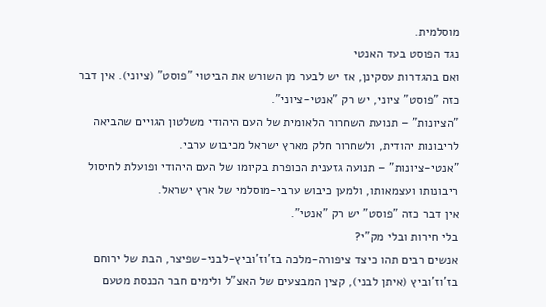מוסלמית.
נגד הפוסט בעד האנטי
ואם בהגדרות עסקינן, אז יש לבער מן השורש את הביטוי "פוסט" (ציוני). אין דבר כזה "פוסט" ציוני, יש רק "אנטי-ציוני".
"הציונות" – תנועת השחרור הלאומית של העם היהודי משלטון הגויים שהביאה לריבונות יהודית, ולשחרור חלק מארץ ישראל מכיבוש ערבי.
"אנטי-ציונות" – תנועה גזענית הכופרת בקיומו של העם היהודי ופועלת לחיסול ריבונותו ועצמאותו, ולמען כיבוש ערבי-מוסלמי של ארץ ישראל.
אין דבר כזה "פוסט" יש רק "אנטי".
בלי חירות ובלי מק"י?
אנשים רבים תהו כיצד ציפורה-מלכה בז'וז'וביץ-לבני-שפיצר, הבת של ירוחם בז'וז'וביץ (איתן לבני), קצין המבצעים של האצ"ל ולימים חבר הכנסת מטעם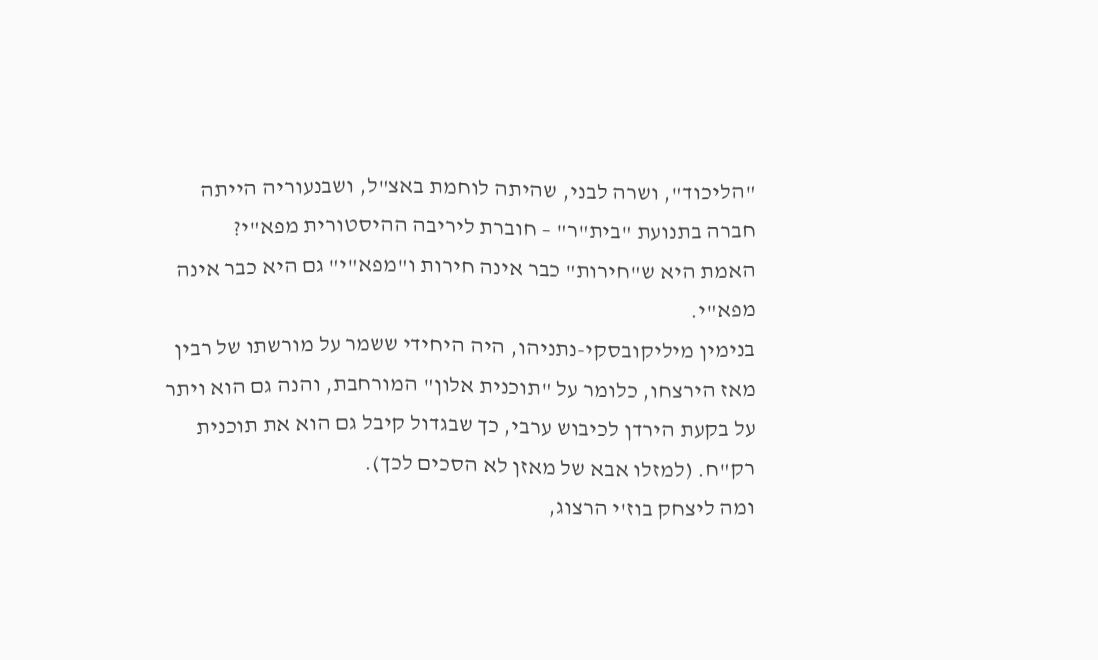"הליכוד", ושרה לבני, שהיתה לוחמת באצ"ל, ושבנעוריה הייתה חברה בתנועת "בית"ר" – חוברת ליריבה ההיסטורית מפא"י?
האמת היא ש"חירות" כבר אינה חירות ו"מפא"י" גם היא כבר אינה מפא"י.
בנימין מיליקובסקי-נתניהו, היה היחידי ששמר על מורשתו של רבין מאז הירצחו, כלומר על "תוכנית אלון" המורחבת, והנה גם הוא ויתר על בקעת הירדן לכיבוש ערבי, כך שבגדול קיבל גם הוא את תוכנית רק"ח. (למזלו אבא של מאזן לא הסכים לכך).
ומה ליצחק בוז'י הרצוג,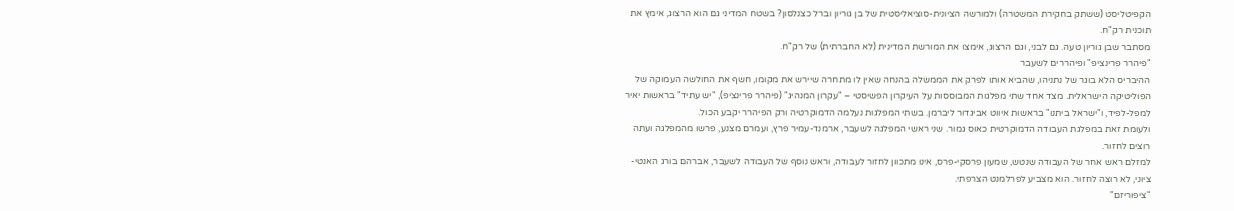הקפיטליסט (ששתק בחקירת המשטרה) ולמורשה הציונית-סוציאליסטית של בן גוריון וברל כצנלסון? בשטח המדיני גם הוא הרצוג, אימץ את תוכנית רק"ח.
מסתבר שבן גוריון טעה. גם לבני, וגם הרצוג, אימצו את המורשת המדינית (לא החברתית) של רק"ח.
"פיהרר פרינציפ" ופיהררים לשעבר
ההיבריס הלא בוגר של נתניהו, שהביא אותו לפרק את הממשלה בהנחה שאין לו מתחרה שיירש את מקומו, חשף את החולשה העמוקה של הפוליטיקה הישראלית. מצד אחד שתי מפלגות המבוססות על העיקרון הפשיסטי – "עקרון המנהיג" (פיהרר פרינציפ), "יש עתיד" בראשות יאיר למפל-לפיד, ו"ישראל ביתנו" בראשות איווט אביגדור ליברמן. בשתי המפלגות נעלמה הדמוקרטיה ורק הפיהרר יקבע הכול.
ולעומת זאת במפלגת העבודה הדמוקרטית כאוס גמור. שני ראשי המפלגה לשעבר, ארמנד-עמיר פרץ, ועמרם מצנע, פרשו מהמפלגה ועתה רוצים לחזור.
למזלם ראש אחר של העבודה שנטש, שמעון פרסקי-פרס, אינו מתכוון לחזור לעבודה, וראש נוסף של העבודה לשעבר, אברהם בורג האנטי-ציוני, לא רוצה לחזור. הוא מצביע לפרלמנט הצרפתי.
"ציפוריזם"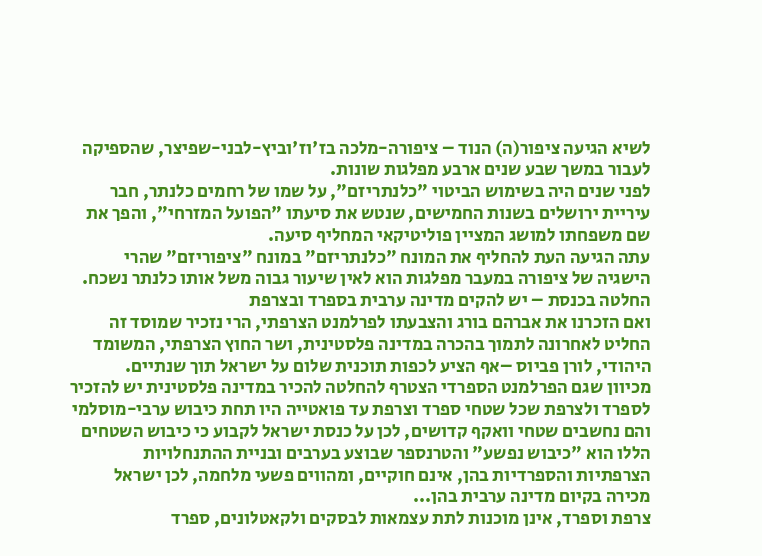לשיא הגיעה ציפור(ה) הנוד – ציפורה-מלכה בז'וז'וביץ-לבני-שפיצר, שהספיקה לעבור במשך שבע שנים ארבע מפלגות שונות.
לפני שנים היה בשימוש הביטוי "כלנתריזם", על שמו של רחמים כלנתר, חבר עיריית ירושלים בשנות החמישים, שנטש את סיעתו "הפועל המזרחי", והפך את שם משפחתו למושג המציין פוליטיקאי המחליף סיעה.
עתה הגיעה העת להחליף את המונח "כלנתריזם" במונח "ציפוריזם" שהרי הישגיה של ציפורה במעבר מפלגות הוא לאין שיעור גבוה משל אותו כלנתר נשכח.
החלטה בכנסת – יש להקים מדינה ערבית בספרד ובצרפת
ואם הזכרנו את אברהם בורג והצבעתו לפרלמנט הצרפתי, הרי נזכיר שמוסד זה החליט לאחרונה לתמוך בהכרה במדינה פלסטינית, ושר החוץ הצרפתי, המשומד היהודי, לורן פביוס –אף הציע לכפות תוכנית שלום על ישראל תוך שנתיים.
מכיוון שגם הפרלמנט הספרדי הצטרף להחלטה להכיר במדינה פלסטינית יש להזכיר לספרד ולצרפת שכל שטחי ספרד וצרפת עד פואטייה היו תחת כיבוש ערבי-מוסלמי והם נחשבים שטחי וואקף קדושים, לכן על כנסת ישראל לקבוע כי כיבוש השטחים הללו הוא "כיבוש נפשע" והטרנספר שבוצע בערבים ובניית ההתנחלויות הצרפתיות והספרדיות בהן, אינם חוקיים, ומהווים פשעי מלחמה, לכן ישראל מכירה בקיום מדינה ערבית בהן...
צרפת וספרד, אינן מוכנות לתת עצמאות לבסקים ולקאטלונים, ספרד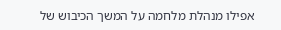אפילו מנהלת מלחמה על המשך הכיבוש של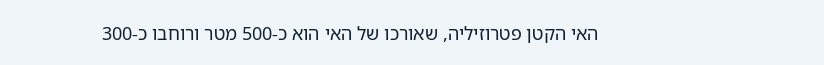האי הקטן פטרוזיליה, שאורכו של האי הוא כ-500 מטר ורוחבו כ-300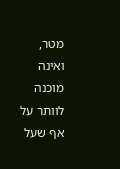מטר, ואינה מוכנה לוותר על אף שעל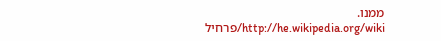ממנו.
http://he.wikipedia.org/wiki/פרחיל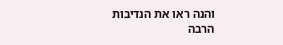והנה ראו את הנדיבות הרבה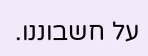על חשבוננו.